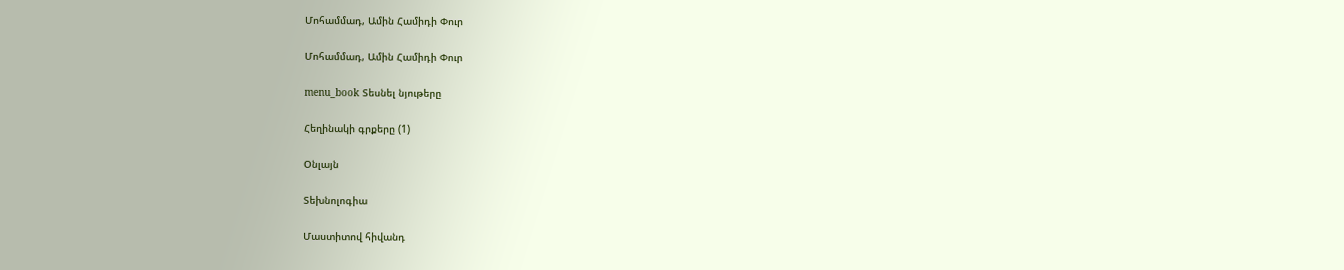Մոհամմադ, Ամին Համիդի Փուր

Մոհամմադ, Ամին Համիդի Փուր

menu_book Տեսնել նյութերը

Հեղինակի գրքերը (1)

Օնլայն

Տեխնոլոգիա

Մաստիտով հիվանդ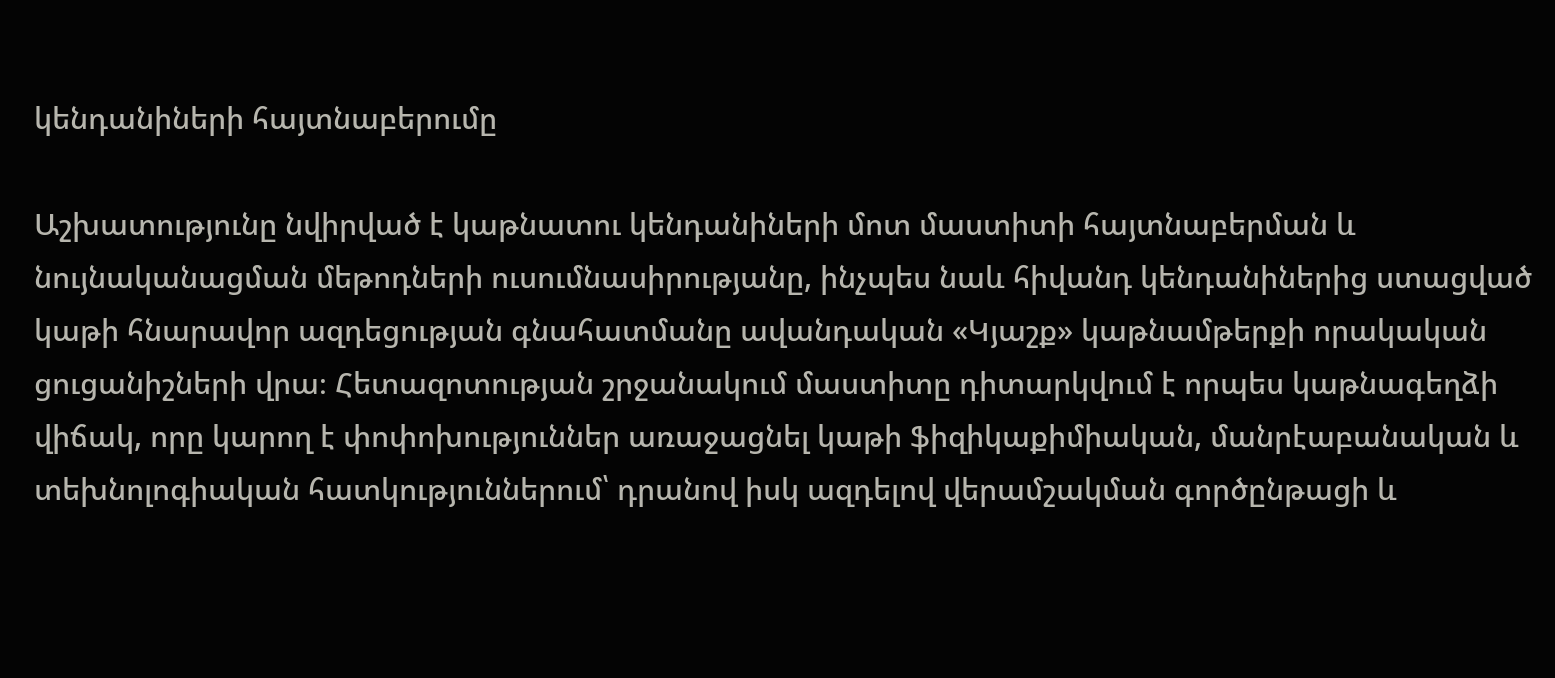կենդանիների հայտնաբերումը

Աշխատությունը նվիրված է կաթնատու կենդանիների մոտ մաստիտի հայտնաբերման և նույնականացման մեթոդների ուսումնասիրությանը, ինչպես նաև հիվանդ կենդանիներից ստացված կաթի հնարավոր ազդեցության գնահատմանը ավանդական «Կյաշք» կաթնամթերքի որակական ցուցանիշների վրա։ Հետազոտության շրջանակում մաստիտը դիտարկվում է որպես կաթնագեղձի վիճակ, որը կարող է փոփոխություններ առաջացնել կաթի ֆիզիկաքիմիական, մանրէաբանական և տեխնոլոգիական հատկություններում՝ դրանով իսկ ազդելով վերամշակման գործընթացի և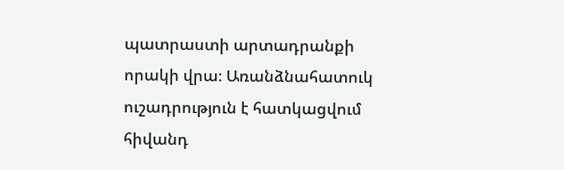պատրաստի արտադրանքի որակի վրա։ Առանձնահատուկ ուշադրություն է հատկացվում հիվանդ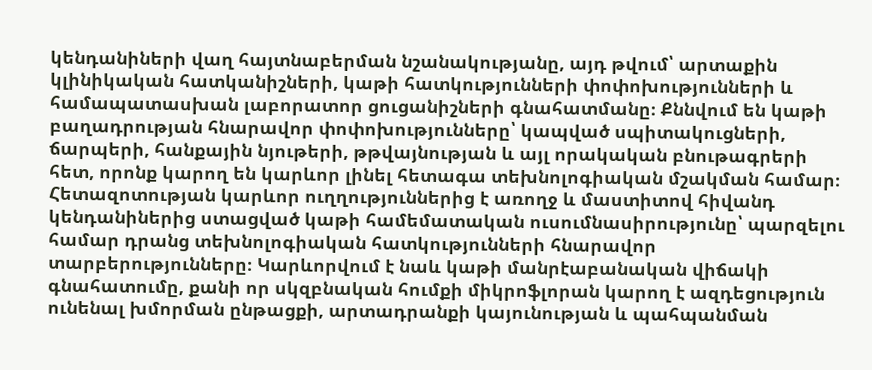կենդանիների վաղ հայտնաբերման նշանակությանը, այդ թվում՝ արտաքին կլինիկական հատկանիշների, կաթի հատկությունների փոփոխությունների և համապատասխան լաբորատոր ցուցանիշների գնահատմանը։ Քննվում են կաթի բաղադրության հնարավոր փոփոխությունները՝ կապված սպիտակուցների, ճարպերի, հանքային նյութերի, թթվայնության և այլ որակական բնութագրերի հետ, որոնք կարող են կարևոր լինել հետագա տեխնոլոգիական մշակման համար։ Հետազոտության կարևոր ուղղություններից է առողջ և մաստիտով հիվանդ կենդանիներից ստացված կաթի համեմատական ուսումնասիրությունը՝ պարզելու համար դրանց տեխնոլոգիական հատկությունների հնարավոր տարբերությունները։ Կարևորվում է նաև կաթի մանրէաբանական վիճակի գնահատումը, քանի որ սկզբնական հումքի միկրոֆլորան կարող է ազդեցություն ունենալ խմորման ընթացքի, արտադրանքի կայունության և պահպանման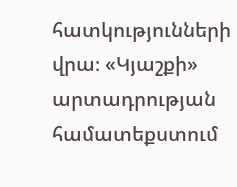հատկությունների վրա։ «Կյաշքի» արտադրության համատեքստում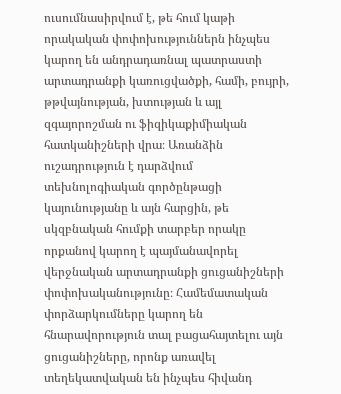ուսումնասիրվում է, թե հում կաթի որակական փոփոխություններն ինչպես կարող են անդրադառնալ պատրաստի արտադրանքի կառուցվածքի, համի, բույրի, թթվայնության, խտության և այլ զգայորոշման ու ֆիզիկաքիմիական հատկանիշների վրա։ Առանձին ուշադրություն է դարձվում տեխնոլոգիական գործընթացի կայունությանը և այն հարցին, թե սկզբնական հումքի տարբեր որակը որքանով կարող է պայմանավորել վերջնական արտադրանքի ցուցանիշների փոփոխականությունը։ Համեմատական փորձարկումները կարող են հնարավորություն տալ բացահայտելու այն ցուցանիշները, որոնք առավել տեղեկատվական են ինչպես հիվանդ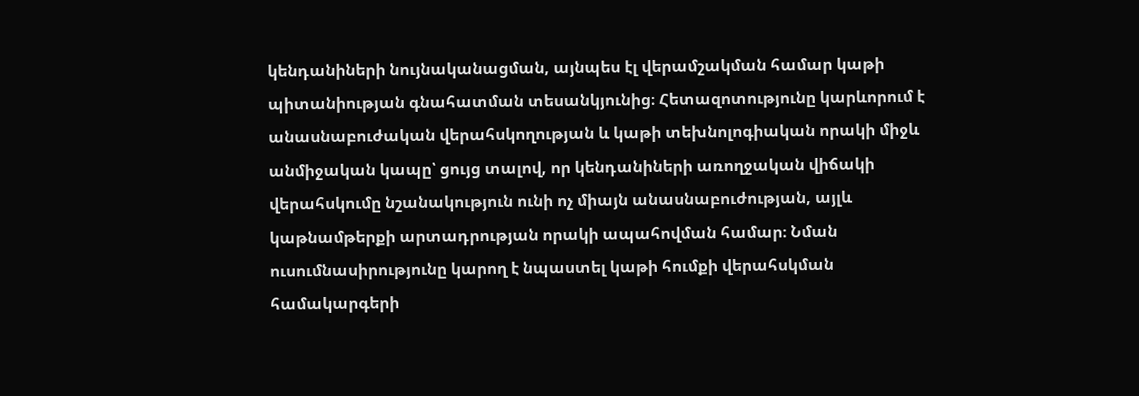կենդանիների նույնականացման, այնպես էլ վերամշակման համար կաթի պիտանիության գնահատման տեսանկյունից։ Հետազոտությունը կարևորում է անասնաբուժական վերահսկողության և կաթի տեխնոլոգիական որակի միջև անմիջական կապը՝ ցույց տալով, որ կենդանիների առողջական վիճակի վերահսկումը նշանակություն ունի ոչ միայն անասնաբուժության, այլև կաթնամթերքի արտադրության որակի ապահովման համար։ Նման ուսումնասիրությունը կարող է նպաստել կաթի հումքի վերահսկման համակարգերի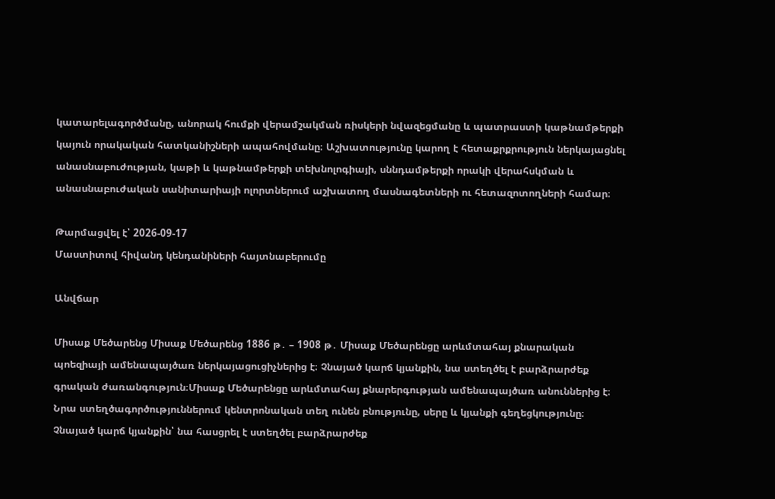կատարելագործմանը, անորակ հումքի վերամշակման ռիսկերի նվազեցմանը և պատրաստի կաթնամթերքի կայուն որակական հատկանիշների ապահովմանը։ Աշխատությունը կարող է հետաքրքրություն ներկայացնել անասնաբուժության, կաթի և կաթնամթերքի տեխնոլոգիայի, սննդամթերքի որակի վերահսկման և անասնաբուժական սանիտարիայի ոլորտներում աշխատող մասնագետների ու հետազոտողների համար։

Թարմացվել է՝ 2026-09-17
Մաստիտով հիվանդ կենդանիների հայտնաբերումը

Անվճար

Միսաք Մեծարենց Միսաք Մեծարենց 1886 թ․ – 1908 թ․ Միսաք Մեծարենցը արևմտահայ քնարական պոեզիայի ամենապայծառ ներկայացուցիչներից է։ Չնայած կարճ կյանքին, նա ստեղծել է բարձրարժեք գրական ժառանգություն։Միսաք Մեծարենցը արևմտահայ քնարերգության ամենապայծառ անուններից է։ Նրա ստեղծագործություններում կենտրոնական տեղ ունեն բնությունը, սերը և կյանքի գեղեցկությունը։ Չնայած կարճ կյանքին՝ նա հասցրել է ստեղծել բարձրարժեք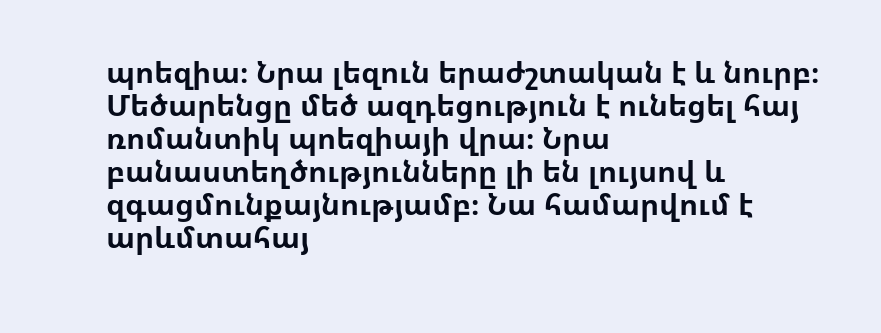պոեզիա։ Նրա լեզուն երաժշտական է և նուրբ։ Մեծարենցը մեծ ազդեցություն է ունեցել հայ ռոմանտիկ պոեզիայի վրա։ Նրա բանաստեղծությունները լի են լույսով և զգացմունքայնությամբ։ Նա համարվում է արևմտահայ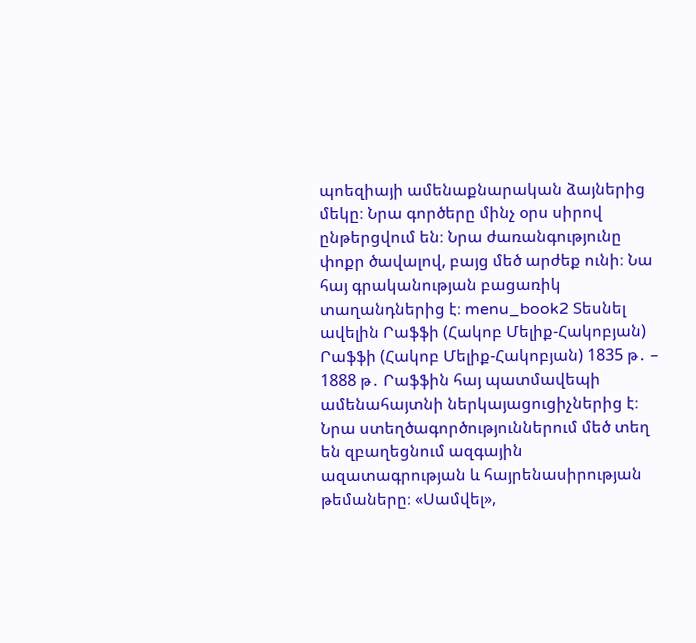պոեզիայի ամենաքնարական ձայներից մեկը։ Նրա գործերը մինչ օրս սիրով ընթերցվում են։ Նրա ժառանգությունը փոքր ծավալով, բայց մեծ արժեք ունի։ Նա հայ գրականության բացառիկ տաղանդներից է։ menu_book2 Տեսնել ավելին Րաֆֆի (Հակոբ Մելիք-Հակոբյան) Րաֆֆի (Հակոբ Մելիք-Հակոբյան) 1835 թ․ – 1888 թ․ Րաֆֆին հայ պատմավեպի ամենահայտնի ներկայացուցիչներից է։ Նրա ստեղծագործություններում մեծ տեղ են զբաղեցնում ազգային ազատագրության և հայրենասիրության թեմաները։ «Սամվել»,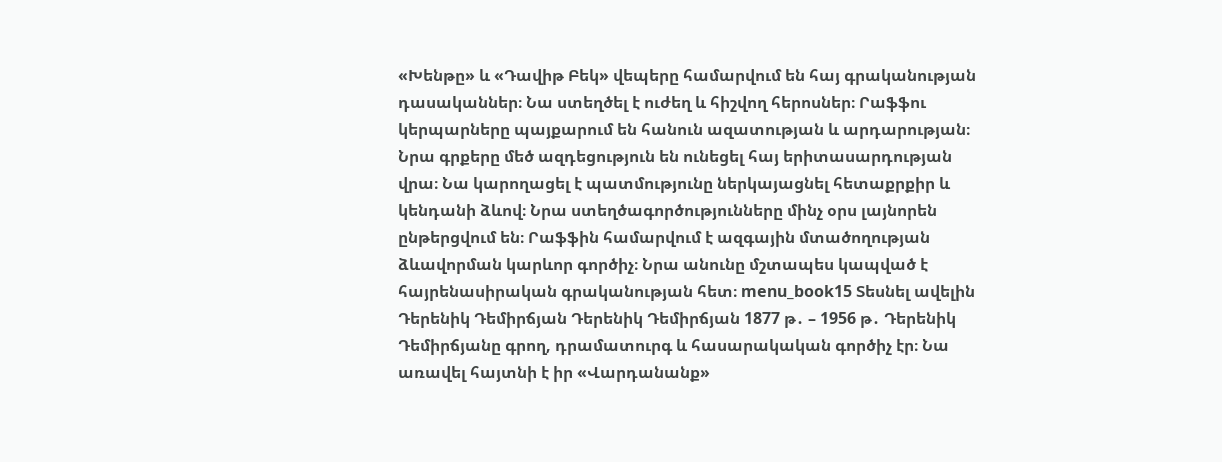«Խենթը» և «Դավիթ Բեկ» վեպերը համարվում են հայ գրականության դասականներ։ Նա ստեղծել է ուժեղ և հիշվող հերոսներ։ Րաֆֆու կերպարները պայքարում են հանուն ազատության և արդարության։ Նրա գրքերը մեծ ազդեցություն են ունեցել հայ երիտասարդության վրա։ Նա կարողացել է պատմությունը ներկայացնել հետաքրքիր և կենդանի ձևով։ Նրա ստեղծագործությունները մինչ օրս լայնորեն ընթերցվում են։ Րաֆֆին համարվում է ազգային մտածողության ձևավորման կարևոր գործիչ։ Նրա անունը մշտապես կապված է հայրենասիրական գրականության հետ։ menu_book15 Տեսնել ավելին Դերենիկ Դեմիրճյան Դերենիկ Դեմիրճյան 1877 թ․ – 1956 թ․ Դերենիկ Դեմիրճյանը գրող, դրամատուրգ և հասարակական գործիչ էր։ Նա առավել հայտնի է իր «Վարդանանք»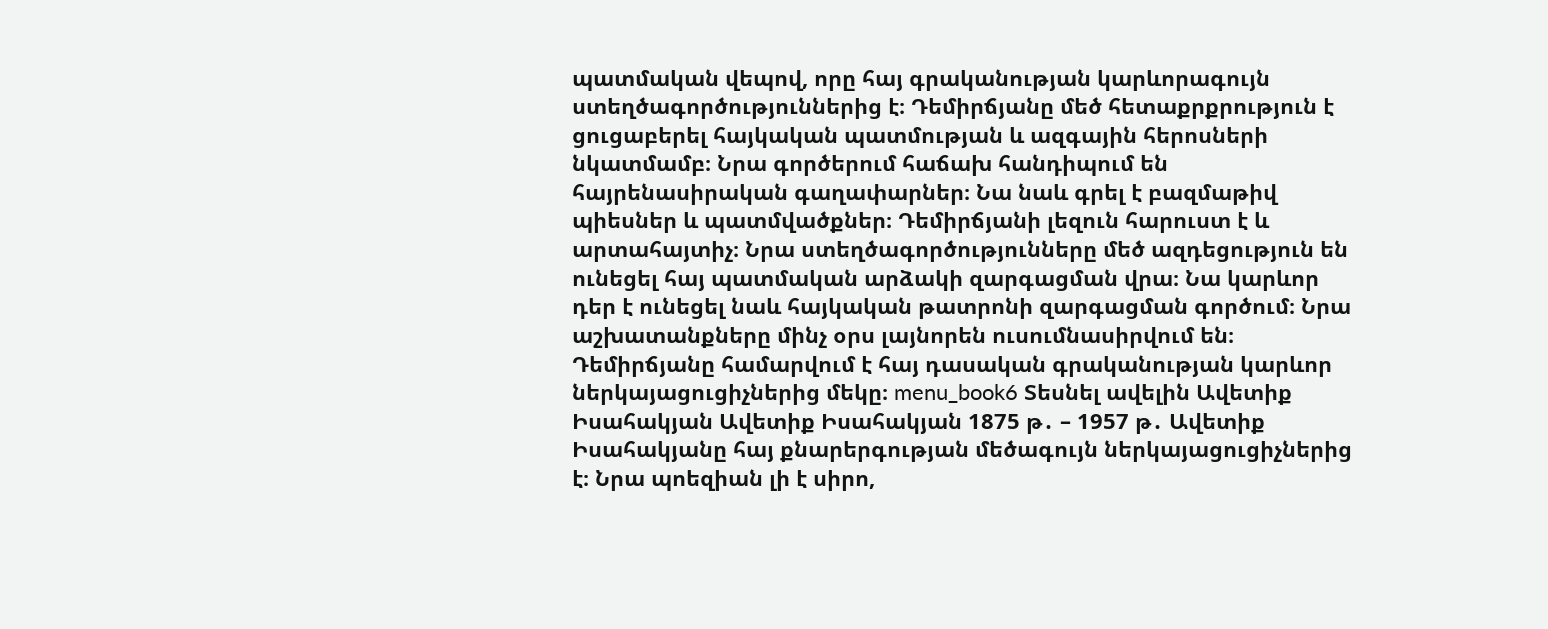պատմական վեպով, որը հայ գրականության կարևորագույն ստեղծագործություններից է։ Դեմիրճյանը մեծ հետաքրքրություն է ցուցաբերել հայկական պատմության և ազգային հերոսների նկատմամբ։ Նրա գործերում հաճախ հանդիպում են հայրենասիրական գաղափարներ։ Նա նաև գրել է բազմաթիվ պիեսներ և պատմվածքներ։ Դեմիրճյանի լեզուն հարուստ է և արտահայտիչ։ Նրա ստեղծագործությունները մեծ ազդեցություն են ունեցել հայ պատմական արձակի զարգացման վրա։ Նա կարևոր դեր է ունեցել նաև հայկական թատրոնի զարգացման գործում։ Նրա աշխատանքները մինչ օրս լայնորեն ուսումնասիրվում են։ Դեմիրճյանը համարվում է հայ դասական գրականության կարևոր ներկայացուցիչներից մեկը։ menu_book6 Տեսնել ավելին Ավետիք Իսահակյան Ավետիք Իսահակյան 1875 թ․ – 1957 թ․ Ավետիք Իսահակյանը հայ քնարերգության մեծագույն ներկայացուցիչներից է։ Նրա պոեզիան լի է սիրո,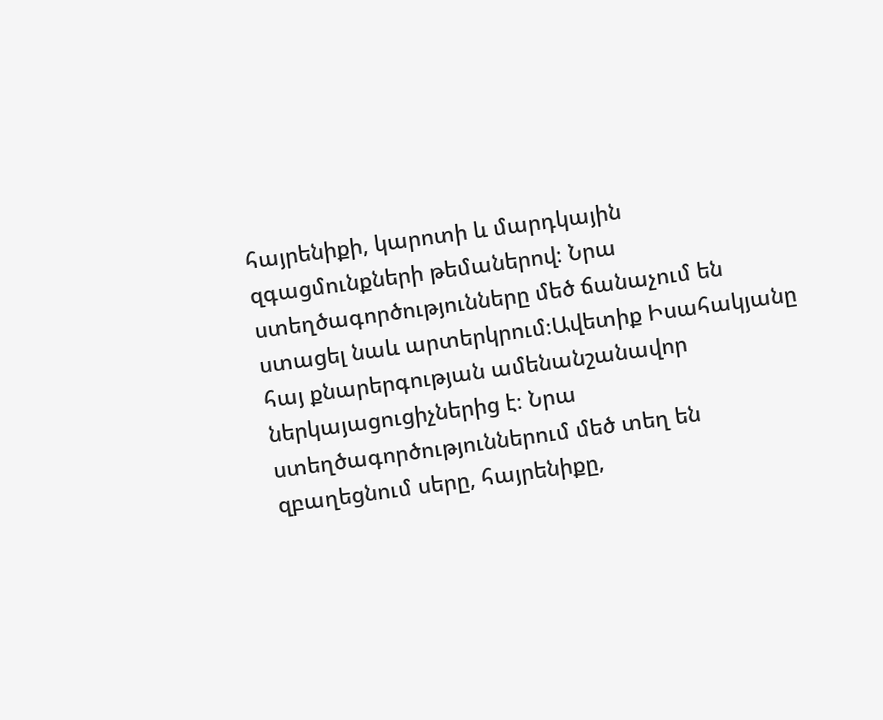հայրենիքի, կարոտի և մարդկային զգացմունքների թեմաներով։ Նրա ստեղծագործությունները մեծ ճանաչում են ստացել նաև արտերկրում։Ավետիք Իսահակյանը հայ քնարերգության ամենանշանավոր ներկայացուցիչներից է։ Նրա ստեղծագործություններում մեծ տեղ են զբաղեցնում սերը, հայրենիքը,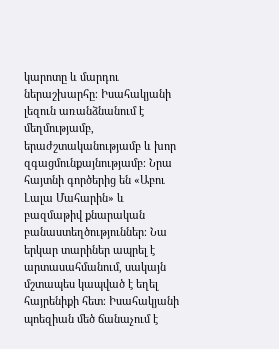կարոտը և մարդու ներաշխարհը։ Իսահակյանի լեզուն առանձնանում է մեղմությամբ, երաժշտականությամբ և խոր զգացմունքայնությամբ։ Նրա հայտնի գործերից են «Աբու Լալա Մահարին» և բազմաթիվ քնարական բանաստեղծություններ։ Նա երկար տարիներ ապրել է արտասահմանում, սակայն մշտապես կապված է եղել հայրենիքի հետ։ Իսահակյանի պոեզիան մեծ ճանաչում է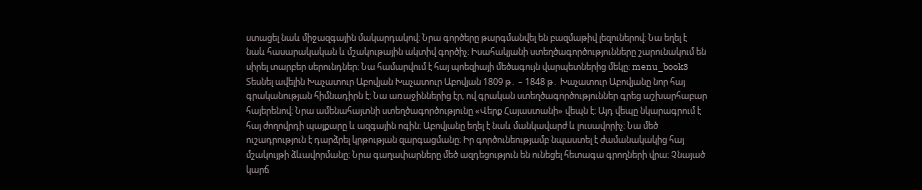ստացել նաև միջազգային մակարդակով։ Նրա գործերը թարգմանվել են բազմաթիվ լեզուներով։ Նա եղել է նաև հասարակական և մշակութային ակտիվ գործիչ։ Իսահակյանի ստեղծագործությունները շարունակում են սիրել տարբեր սերունդներ։ Նա համարվում է հայ պոեզիայի մեծագույն վարպետներից մեկը։ menu_book3 Տեսնել ավելին Խաչատուր Աբովյան Խաչատուր Աբովյան 1809 թ․ – 1848 թ․ Խաչատուր Աբովյանը նոր հայ գրականության հիմնադիրն է։ Նա առաջիններից էր, ով գրական ստեղծագործություններ գրեց աշխարհաբար հայերենով։ Նրա ամենահայտնի ստեղծագործությունը «Վերք Հայաստանի» վեպն է։ Այդ վեպը նկարագրում է հայ ժողովրդի պայքարը և ազգային ոգին։ Աբովյանը եղել է նաև մանկավարժ և լուսավորիչ։ Նա մեծ ուշադրություն է դարձրել կրթության զարգացմանը։ Իր գործունեությամբ նպաստել է ժամանակակից հայ մշակույթի ձևավորմանը։ Նրա գաղափարները մեծ ազդեցություն են ունեցել հետագա գրողների վրա։ Չնայած կարճ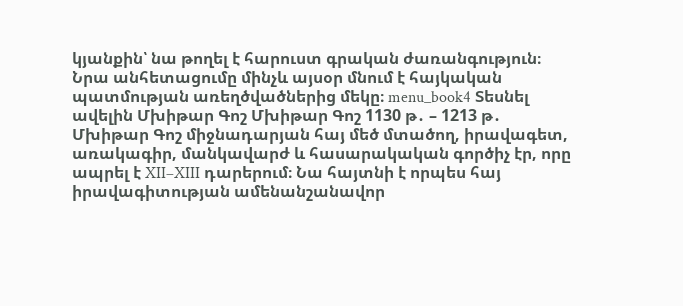կյանքին՝ նա թողել է հարուստ գրական ժառանգություն։ Նրա անհետացումը մինչև այսօր մնում է հայկական պատմության առեղծվածներից մեկը։ menu_book4 Տեսնել ավելին Մխիթար Գոշ Մխիթար Գոշ 1130 թ․ – 1213 թ․ Մխիթար Գոշ միջնադարյան հայ մեծ մտածող, իրավագետ, առակագիր, մանկավարժ և հասարակական գործիչ էր, որը ապրել է XII–XIII դարերում։ Նա հայտնի է որպես հայ իրավագիտության ամենանշանավոր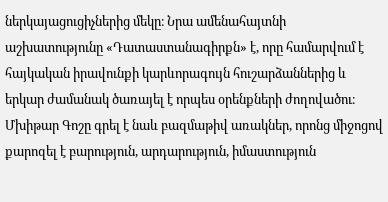ներկայացուցիչներից մեկը։ Նրա ամենահայտնի աշխատությունը «Դատաստանագիրքն» է, որը համարվում է հայկական իրավունքի կարևորագույն հուշարձաններից և երկար ժամանակ ծառայել է որպես օրենքների ժողովածու։ Մխիթար Գոշը գրել է նաև բազմաթիվ առակներ, որոնց միջոցով քարոզել է բարություն, արդարություն, իմաստություն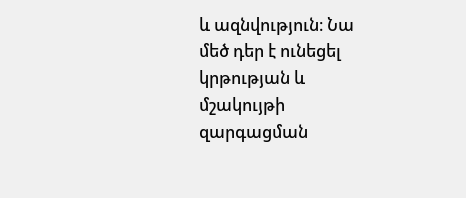և ազնվություն։ Նա մեծ դեր է ունեցել կրթության և մշակույթի զարգացման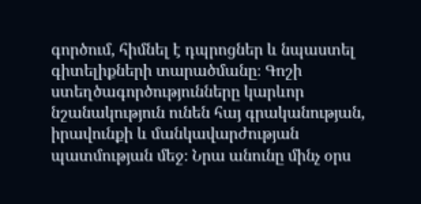գործում, հիմնել է դպրոցներ և նպաստել գիտելիքների տարածմանը։ Գոշի ստեղծագործությունները կարևոր նշանակություն ունեն հայ գրականության, իրավունքի և մանկավարժության պատմության մեջ։ Նրա անունը մինչ օրս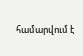համարվում է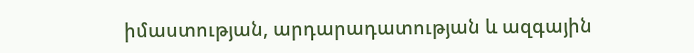իմաստության, արդարադատության և ազգային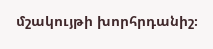մշակույթի խորհրդանիշ։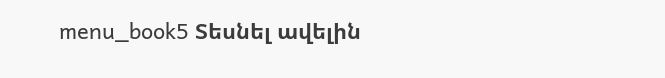menu_book5 Տեսնել ավելին